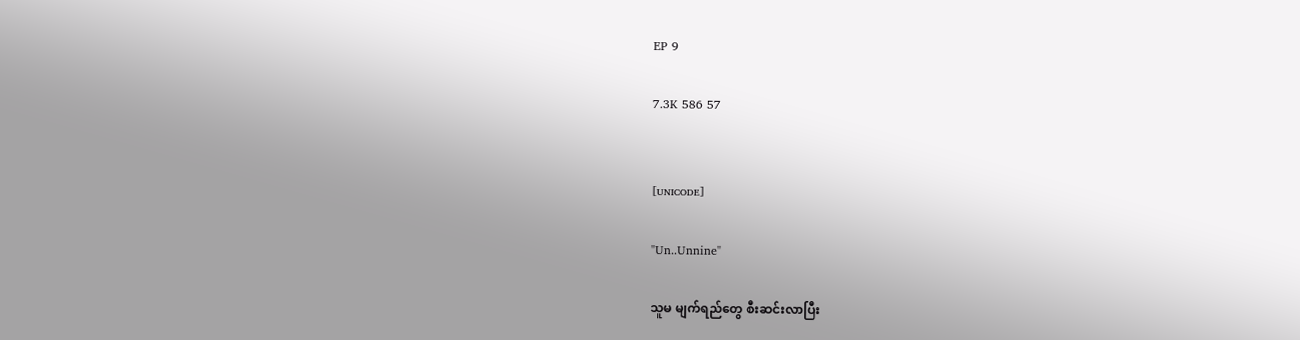EP 9

7.3K 586 57


[ᴜɴɪᴄᴏᴅᴇ]

"Un..Unnine"

သူမ မျက်ရည်တွေ စီးဆင်းလာပြီး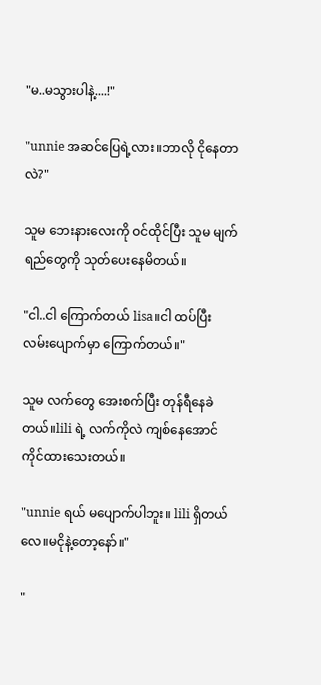"မ..မသွားပါနဲ့....!"

"unnie အဆင်ပြေရဲ့လား။ဘာလို ငိုနေတာလဲ?"

သူမ ဘေးနားလေးကို ဝင်ထိုင်ပြီး သူမ မျက်ရည်တွေကို သုတ်ပေးနေမိတယ်။

"ငါ..ငါ ကြောက်တယ် lisa။ငါ ထပ်ပြီး လမ်းပျောက်မှာ ကြောက်တယ်။"

သူမ လက်တွေ အေးစက်ပြီး တုန်ရီနေခဲတယ်။lili ရဲ့ လက်ကိုလဲ ကျစ်နေအောင် ကိုင်ထားသေးတယ်။

"unnie ရယ် မပျောက်ပါဘူး။ lili ရှိတယ်လေ။မငိုနဲ့တော့နော်။"

"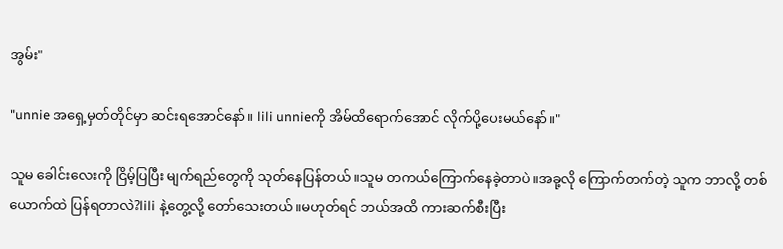အွမ်း"

"unnie အရှေ့မှတ်တိုင်မှာ ဆင်းရအောင်နော်။ lili unnieကို အိမ်ထိရောက်အောင် လိုက်ပို့ပေးမယ်နော်။"

သူမ ခေါင်းလေးကို ငြိမ့်ပြပြီး မျက်ရည်တွေကို သုတ်နေပြန်တယ်။သူမ တကယ်ကြောက်နေခဲ့တာပဲ။အခု့လို ကြောက်တက်တဲ့ သူက ဘာလို့ တစ်ယောက်ထဲ ပြန်ရတာလဲ?lili နဲ့တွေ့လို့ တော်သေးတယ်။မဟုတ်ရင် ဘယ်အထိ ကားဆက်စီးပြီး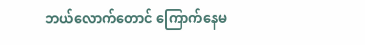ဘယ်လောက်တောင် ကြောက်နေမ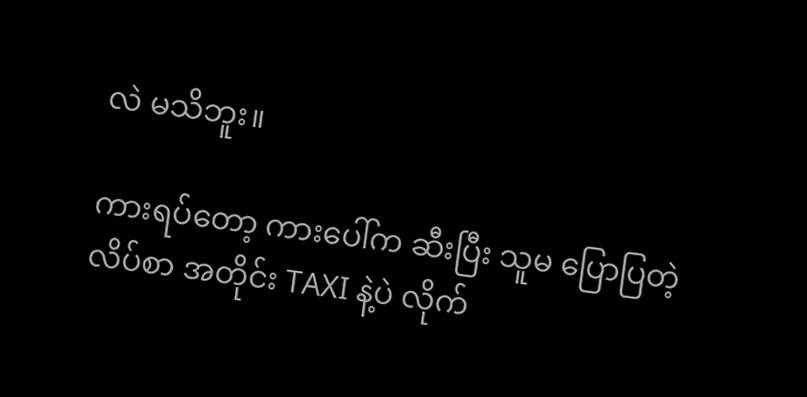လဲ မသိဘူး။

ကားရပ်တော့ ကားပေါ်က ဆီးပြီး သူမ ပြောပြတဲ့ လိပ်စာ အတိုင်း TAXI နဲ့ပဲ လိုက်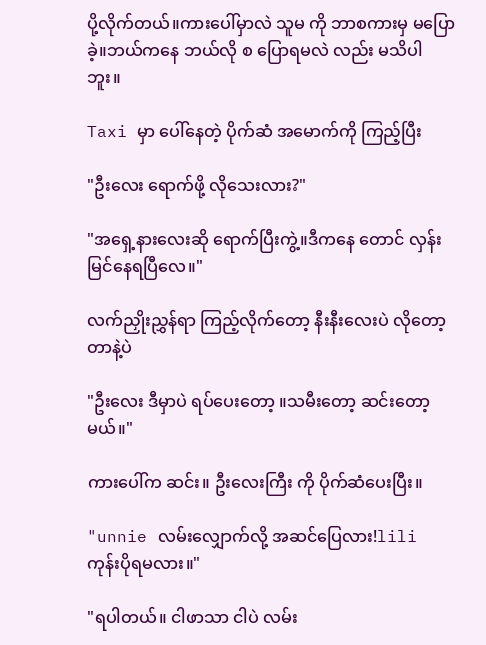ပို့လိုက်တယ်။ကားပေါ်မှာလဲ သူမ ကို ဘာစကားမှ မပြောခဲ့။ဘယ်ကနေ ဘယ်လို စ ပြောရမလဲ လည်း မသိပါဘူး။

Taxi မှာ ပေါ်နေတဲ့ ပိုက်ဆံ အမောက်ကို ကြည့်ပြီး

"ဦးလေး ရောက်ဖို့ လိုသေးလား?"

"အရှေ့နားလေးဆို ရောက်ပြီးကွဲ့။ဒီကနေ တောင် လှန်းမြင်နေရပြီလေ။"

လက်ညှိုးညွှန်ရာ ကြည့်လိုက်တော့ နီးနီးလေးပဲ လိုတော့တာနဲ့ပဲ

"ဦးလေး ဒီမှာပဲ ရပ်ပေးတော့ ။သမီးတော့ ဆင်းတော့မယ်။"

ကားပေါ်က ဆင်း။ ဦးလေးကြီး ကို ပိုက်ဆံပေးပြီး။

"unnie လမ်းလျှောက်လို့ အဆင်ပြေလား!lili ကုန်းပိုရမလား။"

"ရပါတယ်။ ငါဖာသာ ငါပဲ လမ်း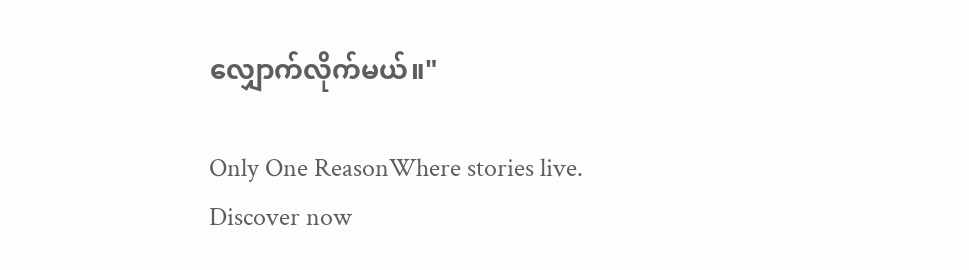လျှောက်လိုက်မယ်။"

Only One ReasonWhere stories live. Discover now